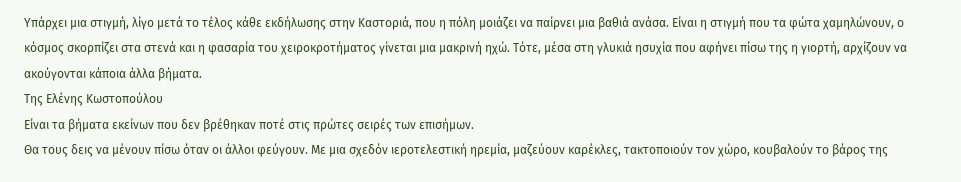Υπάρχει μια στιγμή, λίγο μετά το τέλος κάθε εκδήλωσης στην Καστοριά, που η πόλη μοιάζει να παίρνει μια βαθιά ανάσα. Είναι η στιγμή που τα φώτα χαμηλώνουν, ο κόσμος σκορπίζει στα στενά και η φασαρία του χειροκροτήματος γίνεται μια μακρινή ηχώ. Τότε, μέσα στη γλυκιά ησυχία που αφήνει πίσω της η γιορτή, αρχίζουν να ακούγονται κάποια άλλα βήματα.
Της Ελένης Κωστοπούλου
Είναι τα βήματα εκείνων που δεν βρέθηκαν ποτέ στις πρώτες σειρές των επισήμων.
Θα τους δεις να μένουν πίσω όταν οι άλλοι φεύγουν. Με μια σχεδόν ιεροτελεστική ηρεμία, μαζεύουν καρέκλες, τακτοποιούν τον χώρο, κουβαλούν το βάρος της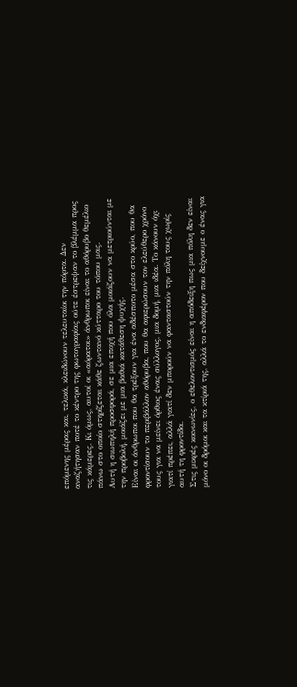επόμενης μέρας και, τελικά, κλειδώνουν τελευταίοι την πόρτα. Δεν αναζήτησαν ποτέ το κέντρο της φωτογραφίας ούτε έστρεψαν το βλέμμα προς τις κάμερες. Κι όμως, αυτοί οι «αόρατοι» άνθρωποι είναι το αθόρυβο θεμέλιο πάνω στο οποίο στηρίζεται κάθε ζωντανό κύτταρο του τόπου μας.
Αυτή η σιωπηλή προσφορά, σε μια εποχή που όλα μοιάζουν να μετριούνται με την προβολή, μοιάζει με μια βαθιά κατάθεση ψυχής.
Είναι οι άνθρωποι που θα τρέξουν για ένα αδέσποτο μέσα στο κρύο, που θα φροντίσουν το περιβάλλον αθόρυβα, που θα αφιερώσουν τον ελεύθερο χρόνο τους για να μείνει όρθιος ένας σύλλογος, μια δομή, μια ιδέα. Το κάνουν όχι γιατί πρέπει, αλλά γιατί δεν μπορούν να φανταστούν την πόλη τους χωρίς αυτή τη φροντίδα.
Στις μικρές κοινωνίες, ο εθελοντισμός είναι η απόδειξη πως μια πόλη δεν είναι μόνο οι δρόμοι και τα κτίριά της, αλλά το ενδιαφέρον που δείχνουμε ο ένας για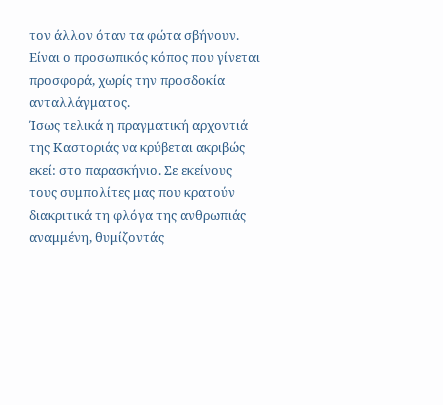τον άλλον όταν τα φώτα σβήνουν. Είναι ο προσωπικός κόπος που γίνεται προσφορά, χωρίς την προσδοκία ανταλλάγματος.
Ίσως τελικά η πραγματική αρχοντιά της Καστοριάς να κρύβεται ακριβώς εκεί: στο παρασκήνιο. Σε εκείνους τους συμπολίτες μας που κρατούν διακριτικά τη φλόγα της ανθρωπιάς αναμμένη, θυμίζοντάς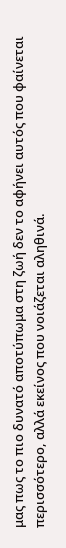μας πως το πιο δυνατό αποτύπωμα στη ζωή δεν το αφήνει αυτός που φαίνεται περισσότερο, αλλά εκείνος που νοιάζεται αληθινά.